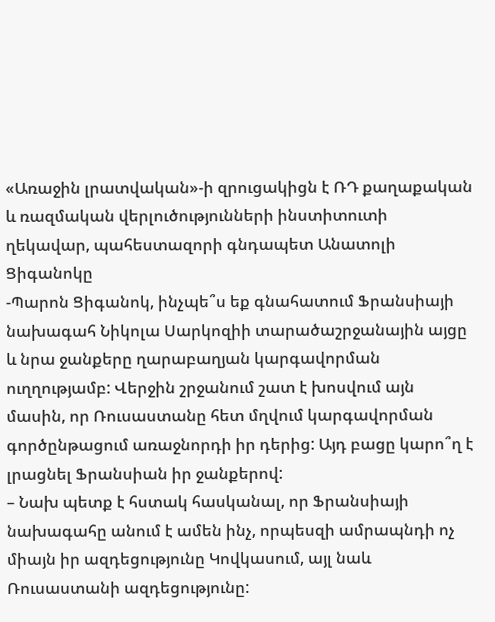«Առաջին լրատվական»-ի զրուցակիցն է ՌԴ քաղաքական և ռազմական վերլուծությունների ինստիտուտի ղեկավար, պահեստազորի գնդապետ Անատոլի Ցիգանոկը
-Պարոն Ցիգանոկ, ինչպե՞ս եք գնահատում Ֆրանսիայի նախագահ Նիկոլա Սարկոզիի տարածաշրջանային այցը և նրա ջանքերը ղարաբաղյան կարգավորման ուղղությամբ: Վերջին շրջանում շատ է խոսվում այն մասին, որ Ռուսաստանը հետ մղվում կարգավորման գործընթացում առաջնորդի իր դերից: Այդ բացը կարո՞ղ է լրացնել Ֆրանսիան իր ջանքերով:
– Նախ պետք է հստակ հասկանալ, որ Ֆրանսիայի նախագահը անում է ամեն ինչ, որպեսզի ամրապնդի ոչ միայն իր ազդեցությունը Կովկասում, այլ նաև Ռուսաստանի ազդեցությունը: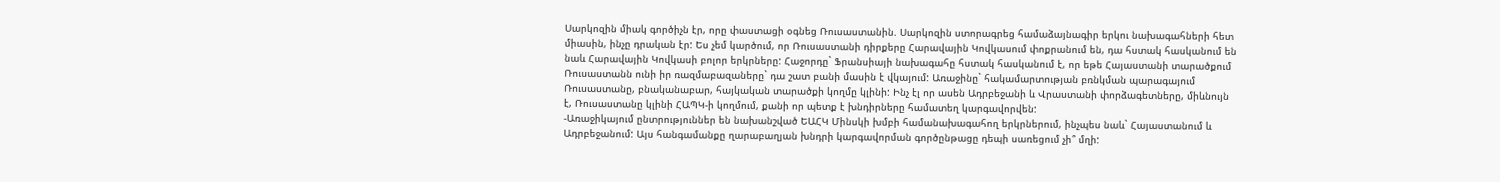Սարկոզին միակ գործիչն էր, որը փաստացի օգնեց Ռուսաստանին. Սարկոզին ստորագրեց համաձայնագիր երկու նախագահների հետ միասին, ինչը դրական էր: Ես չեմ կարծում, որ Ռուսաստանի դիրքերը Հարավային Կովկասում փոքրանում են, դա հստակ հասկանում են նաև Հարավային Կովկասի բոլոր երկրները: Հաջորդը` Ֆրանսիայի նախագահը հստակ հասկանում է, որ եթե Հայաստանի տարածքում Ռուսաստանն ունի իր ռազմաբազաները` դա շատ բանի մասին է վկայում: Առաջինը` հակամարտության բռնկման պարագայում Ռուսաստանը, բնականաբար, հայկական տարածքի կողմը կլինի: Ինչ էլ որ ասեն Ադրբեջանի և Վրաստանի փորձագետները, միևնույն է, Ռուսաստանը կլինի ՀԱՊԿ-ի կողմում, քանի որ պետք է խնդիրները համատեղ կարգավորվեն:
-Առաջիկայում ընտրություններ են նախանշված ԵԱՀԿ Մինսկի խմբի համանախագահող երկրներում, ինչպես նաև` Հայաստանում և Ադրբեջանում: Այս հանգամանքը ղարաբաղյան խնդրի կարգավորման գործընթացը դեպի սառեցում չի՞ մղի: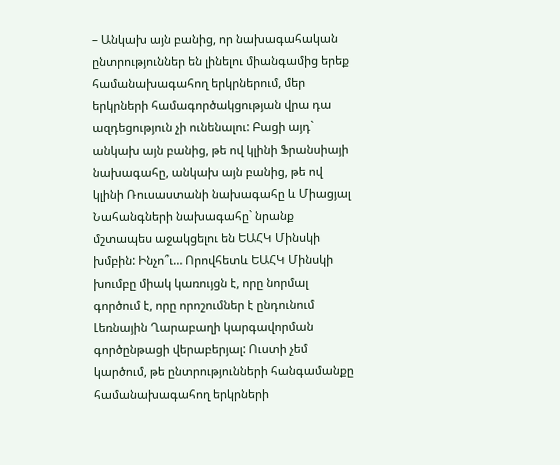– Անկախ այն բանից, որ նախագահական ընտրություններ են լինելու միանգամից երեք համանախագահող երկրներում, մեր երկրների համագործակցության վրա դա ազդեցություն չի ունենալու: Բացի այդ` անկախ այն բանից, թե ով կլինի Ֆրանսիայի նախագահը, անկախ այն բանից, թե ով կլինի Ռուսաստանի նախագահը և Միացյալ Նահանգների նախագահը` նրանք մշտապես աջակցելու են ԵԱՀԿ Մինսկի խմբին: Ինչո՞ւ… Որովհետև ԵԱՀԿ Մինսկի խումբը միակ կառույցն է, որը նորմալ գործում է, որը որոշումներ է ընդունում Լեռնային Ղարաբաղի կարգավորման գործընթացի վերաբերյալ: Ուստի չեմ կարծում, թե ընտրությունների հանգամանքը համանախագահող երկրների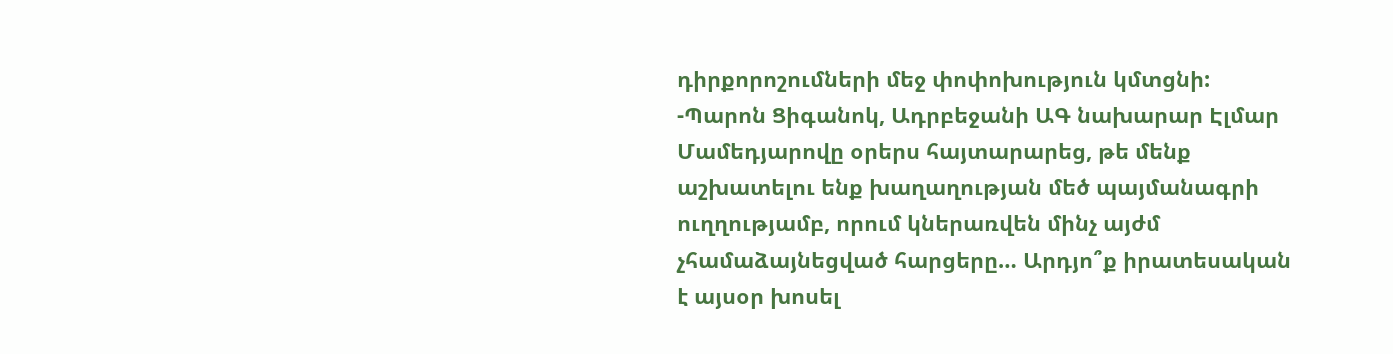դիրքորոշումների մեջ փոփոխություն կմտցնի:
-Պարոն Ցիգանոկ, Ադրբեջանի ԱԳ նախարար Էլմար Մամեդյարովը օրերս հայտարարեց, թե մենք աշխատելու ենք խաղաղության մեծ պայմանագրի ուղղությամբ, որում կներառվեն մինչ այժմ չհամաձայնեցված հարցերը… Արդյո՞ք իրատեսական է այսօր խոսել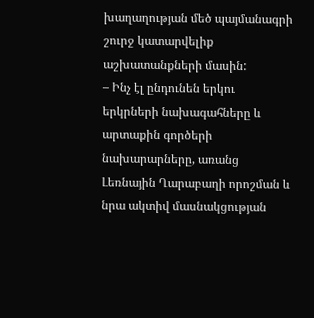խաղաղության մեծ պայմանագրի շուրջ կատարվելիք աշխատանքների մասին:
– Ինչ էլ ընդունեն երկու երկրների նախագահները և արտաքին գործերի նախարարները, առանց Լեռնային Ղարաբաղի որոշման և նրա ակտիվ մասնակցության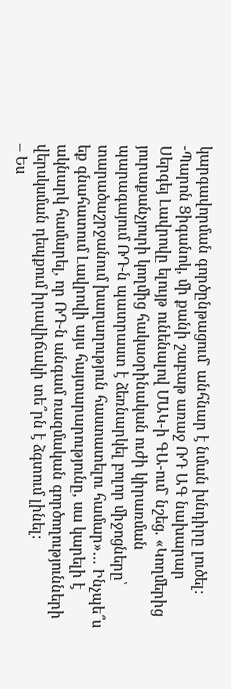կարգավորման գործընթացում` անհնար է նման խնդիրը լուծել:
-Պարոն Ցիգանոկ, մի քանի շաբաթ առաջ ՌԴ ԱԳ նախարար Սերգեյ Լավրովը ելույթ ունենալով ՄԱԿ-ի ԳԱ-ում` նշեց. «Կողմերից յուրաքանչյուրի կողմից հակաօրինական ուժի կիրառման պարագայում ՌԴ-ն պատրաստ է ձեռնարկել բոլոր միջոցները՝ տարածաշրջանում խաղաղություն հաստատելու համար»… Ինչպե՞ս եք գնահատում Լավրովի այս հայտարարությունը, սա կարելի է ակնարկ համարել, որ ՌԴ-ն անգամ ռազմական գործողությունների վերսկսման դեպքում իրավիճակի տե՞րն է ձգտում լինել:
– Ես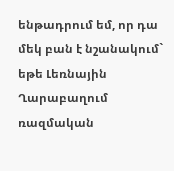ենթադրում եմ, որ դա մեկ բան է նշանակում` եթե Լեռնային Ղարաբաղում ռազմական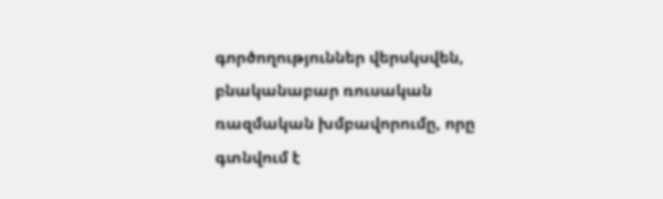գործողություններ վերսկսվեն, բնականաբար ռուսական ռազմական խմբավորումը, որը գտնվում է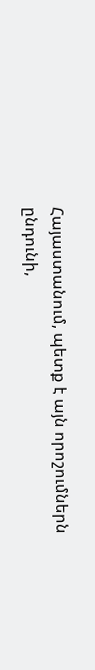Հայաստանում, պետք է այն որոշումներն ընդունի,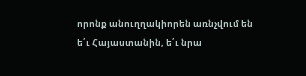որոնք անուղղակիորեն առնչվում են ե՛ւ Հայաստանին, ե՛ւ նրա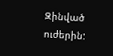Զինված ուժերին: